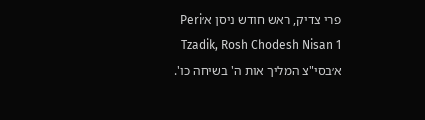פרי צדיק, ראש חודש ניסן א׳Peri Tzadik, Rosh Chodesh Nisan 1
א׳בסי"צ המליך אות ה' בשיחה כו'.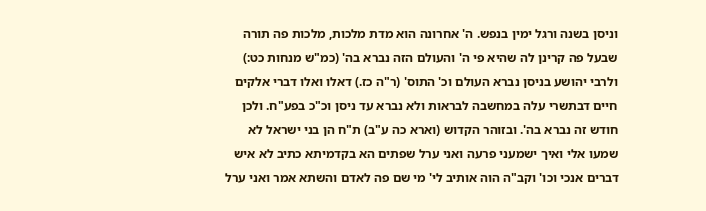וניסן בשנה ורגל ימין בנפש. ה' אחרונה הוא מדת מלכות, מלכות פה תורה שבעל פה קרינן לה שהיא פי ה' והעולם הזה נברא בה' (כמ"ש מנחות כט:) ולרבי יהושע בניסן נברא העולם וכ' התוס' (ר"ה כז.) דאלו ואלו דברי אלקים חיים דבתשרי עלה במחשבה לבראות ולא נברא עד ניסן וכ"כ בפע"ח. ולכן חודש זה נברא בה'. ובזוהר הקדוש (וארא כה ע"ב) ת"ח הן בני ישראל לא שמעו אלי ואיך ישמעני פרעה ואני ערל שפתים הא בקדמיתא כתיב לא איש דברים אנכי וכו' וקב"ה הוה אותיב לי' מי שם פה לאדם והשתא אמר ואני ערל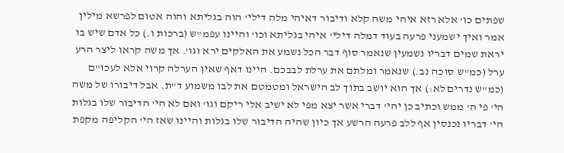שפתים כו' אלא רזא איהי משה קלא ודיבור דאיהי מלה דילי' הוה בגליתא והוה אטום לפרשא מילין אמר ואיך ישמעני פרעה בעוד דמלה דילי' איהי בגליתא וכו' והיינו עפמ"ש (ברכות ו.) כל אדם שיש בו יראת שמים דבריו נשמעין שנאמר סוף דבר הכל נשמע את האלקים ירא וגו'. אך משה קראו ליצר הרע ערל (כמ"ש סוכה נב.) שנאמר ומלתם את ערלת לבבכם. היינו דאף שאין הערלה קרוי אלא לעכו"ם (כמ"ש נדרים לא:) אך הוא יושב בתוך לב הישראל ומטמטם את לבו משמוע ד"ת. אבל דיבורו של משה הי' פי ה' ממש וכתיב כן יהי' דברי אשר יצא מפי לא ישיב אלי ריקם וגו' ואם לא הי' הדיבור שלו בגלות הי' דבריו נכנסין אף ללב פרעה הרשע אך כיון שהיה הדיבור שלו בגלות והיינו שאז הי' הקליפה מקפת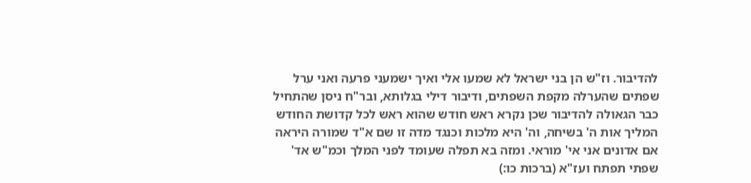להדיבור. וז"ש הן בני ישראל לא שמעו אלי ואיך ישמעני פרעה ואני ערל שפתים שהערלה מקפת השפתים, ודיבור דילי בגלותא, ובר"ח ניסן שהתחיל כבר הגאולה להדיבור שכן נקרא ראש חודש שהוא ראש לכל קדושת החודש המליך אות ה' בשיחה, וה' היא מלכות וכנגד מדה זו שם א"ד שמורה היראה אם אדונים אני אי' מוראי. ומזה בא תפלה שעומד לפני המלך וכמ"ש אד' שפתי תפתח ועז"א (ברכות כו:)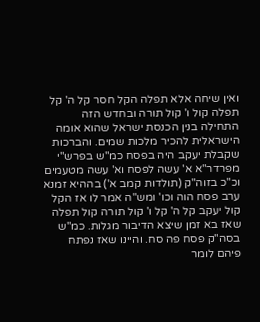ואין שיחה אלא תפלה הקל חסר קל ה' קל תפלה קול ו' קול תורה ובחדש הזה התחילה בנין הכנסת ישראל שהוא אומה הישראלית להכיר מלכות שמים. והברכות שקבלת יעקב היה בפסח כמ"ש בפרש"י מפרדר"א א' עשה לפסח וא' עשה מטעמים וכ"כ בזוה"ק (תולדות קמב א') בההיא זמנא ערב פסח הוה וכו' ומש"ה אמר לו אז הקל קול יעקב קל ה' קל ו' קול תורה קול תפלה שאז בא זמן שיצא הדיבור מגלות. כמ"ש בסה"ק פסח פה סח. והיינו שאז נפתח פיהם לומר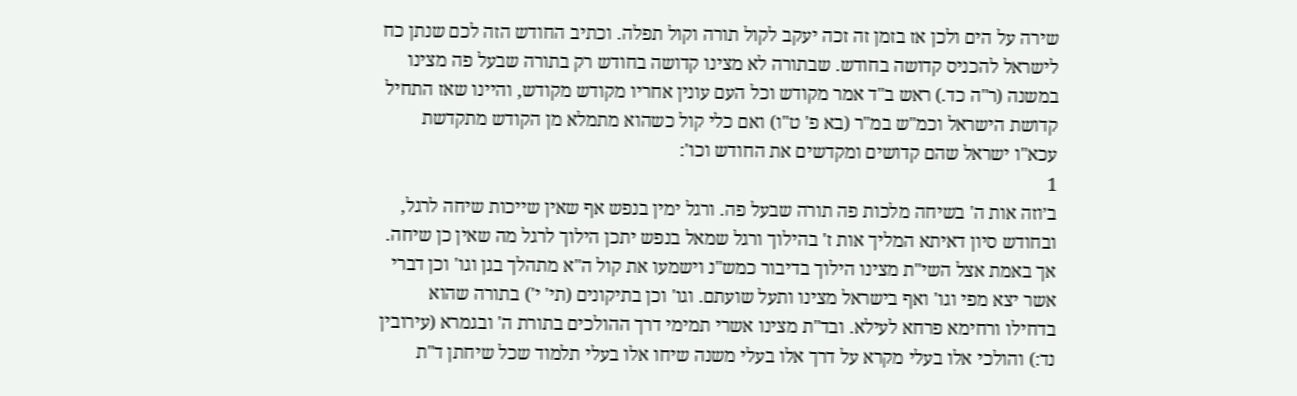שירה על הים ולכן אז בזמן זה זכה יעקב לקול תורה וקול תפלה. וכתיב החודש הזה לכם שנתן כח לישראל להכניס קדושה בחודש. שבתורה לא מצינו קדושה בחודש רק בתורה שבעל פה מצינו במשנה (ר"ה כד.) ראש ב"ד אמר מקודש וכל העם עונין אחריו מקודש מקודש, והיינו שאז התחיל קדושת הישראל וכמ"ש במ"ר (בא פ' ט"ו) ואם כלי קול כשהוא מתמלא מן הקודש מתקדשת עכא"ו ישראל שהם קדושים ומקדשים את החודש וכו':
1
ב׳וזה אות ה' בשיחה מלכות פה תורה שבעל פה. ורגל ימין בנפש אף שאין שייכות שיחה לרגל, ובחודש סיון דאיתא המליך אות ז' בהילוך ורגל שמאל בנפש יתכן הילוך לרגל מה שאין כן שיחה. אך באמת אצל השי"ת מצינו הילוך בדיבור כמש"נ וישמעו את קול ה"א מתהלך בגן וגו' וכן דברי אשר יצא מפי וגו' ואף בישראל מצינו ותעל שועתם. וגו' וכן בתיקונים (תי' י') בתורה שהוא בדחילו ורחימא פרחא לעילא. ובד"ת מצינו אשרי תמימי דרך ההולכים בתורת ה' ובגמרא (עירובין נד:) והולכי אלו בעלי מקרא על דרך אלו בעלי משנה שיחו אלו בעלי תלמוד שכל שיחתן ד"ת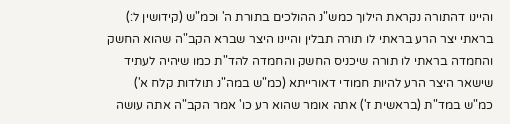והיינו דהתורה נקראת הילוך כמש"נ ההולכים בתורת ה' וכמ"ש (קידושין ל:) בראתי יצר הרע בראתי לו תורה תבלין והיינו היצר שברא הקב"ה שהוא החשק והחמדה בראתי לו תורה שיכניס החשק והחמדה להד"ת כמו שיהיה לעתיד שישאר היצר הרע להיות חמודי דאורייתא (כמ"ש במה"נ תולדות קלח א') כמ"ש במד"ת (בראשית ז') אתה אומר שהוא רע כו' אמר הקב"ה אתה עושה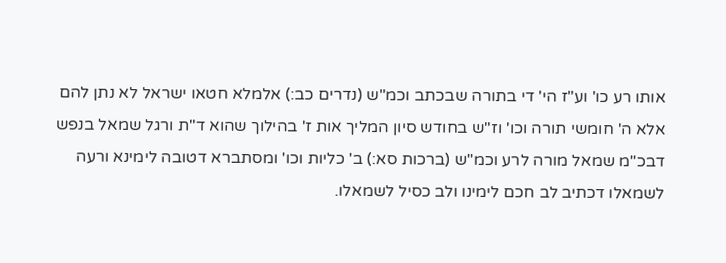אותו רע כו' וע"ז הי' די בתורה שבכתב וכמ"ש (נדרים כב:) אלמלא חטאו ישראל לא נתן להם אלא ה' חומשי תורה וכו' וז"ש בחודש סיון המליך אות ז' בהילוך שהוא ד"ת ורגל שמאל בנפש דבכ"מ שמאל מורה לרע וכמ"ש (ברכות סא:) ב' כליות וכו' ומסתברא דטובה לימינא ורעה לשמאלו דכתיב לב חכם לימינו ולב כסיל לשמאלו.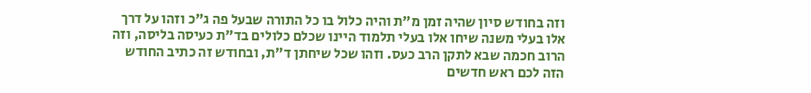וזה בחודש סיון שהיה זמן מ"ת והיה כלול בו כל התורה שבעל פה ג"כ וזהו על דרך אלו בעלי משנה שיחו אלו בעלי תלמוד היינו שכלם כלולים בד"ת כעיסה בליסה, וזה הרוב חכמה שבא לתקן הרב כעס. וזהו שכל שיחתן ד"ת, ובחודש זה כתיב החודש הזה לכם ראש חדשים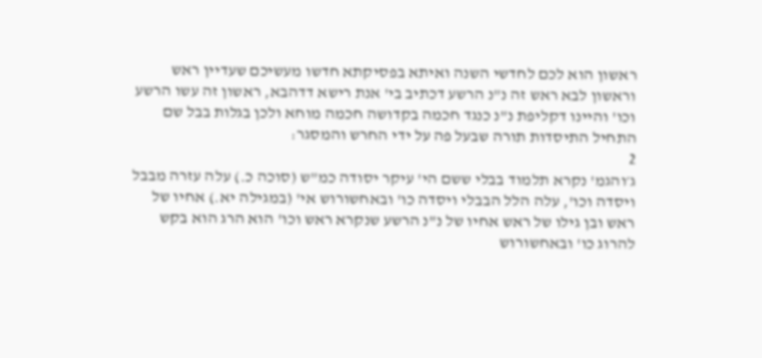ראשון הוא לכם לחדשי השנה ואיתא בפסיקתא חדשו מעשיכם שעדיין ראש וראשון לבא ראש זה נ"נ הרשע דכתיב בי' אנת רישא דדהבא, ראשון זה עשו הרשע וכו' והיינו דקליפת נ"נ כנגד חכמה בקדושה חכמה מוחא ולכן בגלות בבל שם התחיל התיסדות תורה שבעל פה על ידי החרש והמסגר:
2
ג׳והגמ' נקרא תלמוד בבלי ששם הי' עיקר יסודה כמ"ש (סוכה כ.) עלה עזרה מבבל ויסדה וכו', עלה הלל הבבלי ויסדה כו' ובאחשורוש אי' (במגילה יא.) אחיו של ראש ובן גילו של ראש אחיו של נ"נ הרשע שנקרא ראש וכו' הוא הרג הוא בקש להרוג כו' ובאחשורוש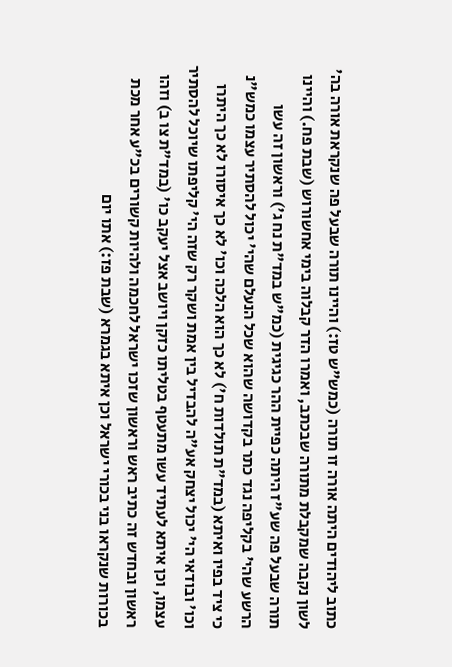כתוב ליהודים היתה אורה זו תורה (כמש"ש טז:) והיינו תורה שבעל פה שנקראת אורה בה' לשון נקבה שמקבלת מתורה שבכתב, ואמרו הדר קבלוה בימי אחשורוש (שבת פח.) והיינו תורה שבעל פה שע"ז היתה כפיית ההר כגיגית (כמ"ש במד"ת נח ג') וראשון זה עשו הרשע שהי' בקליפה נגד כתר בקדושה שהוא שכל הנעלם שהי' יכול להסתיר עצמו כמש"נ כי ציד בפיו ואיתא (במד"ת תולדות ח') לא כך הוא הלכה וכו' לא כך איסורו לא כך היתרו וכו' ובודאי הי' יכול יצחק אע"ה להבדיל בין אמת ושקר רק שזה הי' קליפתו שיוכל להסתיר עצמו, וכן איתא לעתיד עשו מתעטף בטליתו כזקן ויושב אצל יעקב כו' (במד"ת צו ב) וזהו ראשון ובחדש זה כתיב ראש וראשון שזכו ישראל לחכמה ולהיות קשורים בכ"ע אחר מכת בכורות שנקראו בני בכורי ישראל וכן איתא בגמרא (שבת פז:) אתו יום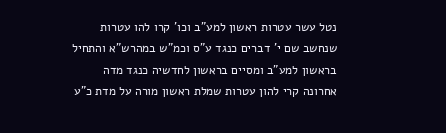נטל עשר עטרות ראשון למע"ב וכו' קרו להו עטרות שנחשב שם י' דברים כנגד ע"ס וכמ"ש במהרש"א והתחיל בראשון למע"ב ומסיים בראשון לחדשיה כנגד מדה אחרונה קרי להון עטרות שמלת ראשון מורה על מדת כ"ע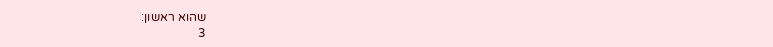שהוא ראשון:
3